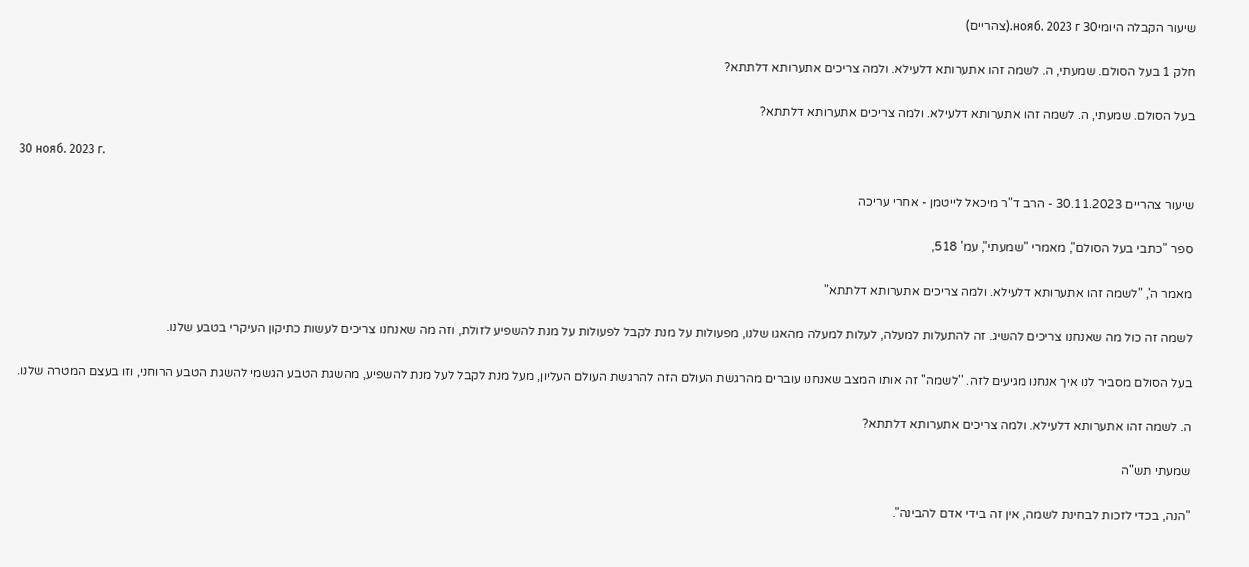שיעור הקבלה היומי30 нояб. 2023 г.(צהריים)

חלק 1 בעל הסולם. שמעתי, ה. לשמה זהו אתערותא דלעילא. ולמה צריכים אתערותא דלתתא?

בעל הסולם. שמעתי, ה. לשמה זהו אתערותא דלעילא. ולמה צריכים אתערותא דלתתא?

30 нояб. 2023 г.

שיעור צהריים 30.11.2023 - הרב ד"ר מיכאל לייטמן - אחרי עריכה

ספר "כתבי בעל הסולם", מאמרי "שמעתי", עמ' 518,

מאמר ה', "לשמה זהו אתערותא דלעילא. ולמה צריכים אתערותא דלתתא"

לשמה זה כול מה שאנחנו צריכים להשיג. זה להתעלות למעלה, לעלות למעלה מהאגו שלנו, מפעולות על מנת לקבל לפעולות על מנת להשפיע לזולת, וזה מה שאנחנו צריכים לעשות כתיקון העיקרי בטבע שלנו.

בעל הסולם מסביר לנו איך אנחנו מגיעים לזה. ''לשמה'' זה אותו המצב שאנחנו עוברים מהרגשת העולם הזה להרגשת העולם העליון, מעל מנת לקבל לעל מנת להשפיע, מהשגת הטבע הגשמי להשגת הטבע הרוחני, וזו בעצם המטרה שלנו.

ה. לשמה זהו אתערותא דלעילא. ולמה צריכים אתערותא דלתתא?

שמעתי תש"ה

"הנה, בכדי לזכות לבחינת לשמה, אין זה בידי אדם להבינה".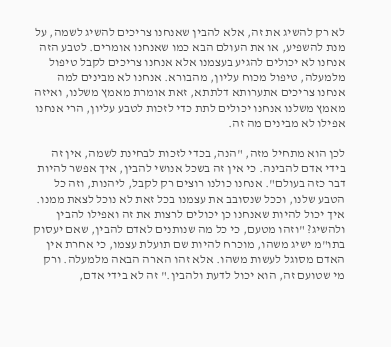לא רק להשיג את זה, אלא להבין שאנחנו צריכים להשיג לשמה, על מנת להשפיע, או את העולם הבא כמו שאנחנו אומרים. לטבע הזה אנחנו לא יכולים להגיע בעצמנו אלא אנחנו צריכים לקבל טיפול מלמעלה, טיפול מכוח עליון, מהבורא. אנחנו לא מבינים למה אנחנו צריכים אתערותא דלתתא, זאת אומרת מאמץ משלנו, ואיזה מאמץ משלנו אנחנו יכולים לתת כדי לזכות לטבע עליון, הרי אנחנו אפילו לא מבינים מה זה.

לכן הוא מתחיל מזה, "הנה, בכדי לזכות לבחינת לשמה, אין זה בידי אדם להבינה. כי אין זה בשכל אנושי להבין, איך אפשר להיות דבר כזה בעולם". אנחנו כולנו רוצים רק לקבל, ליהנות, וזה כל הטבע שלנו, וככל שנסובב את עצמנו בכל זאת לא נוכל לצאת ממנו. איך יכול להיות שאנחנו כן יכולים לרצות את זה ואפילו להבין ולהשיג? "וזהו מטעם, כי כל מה שנותנים לאדם להבין, שאם יעסוק בתו"מ ישיג משהו, מוכרח להיות שם תועלת עצמו, כי אחרת אין האדם מסוגל לעשות משהו. אלא זהו הארה הבאה מלמעלה. ורק מי שטועם זה, הוא יכול לדעת ולהבין." זה לא בידי אדם,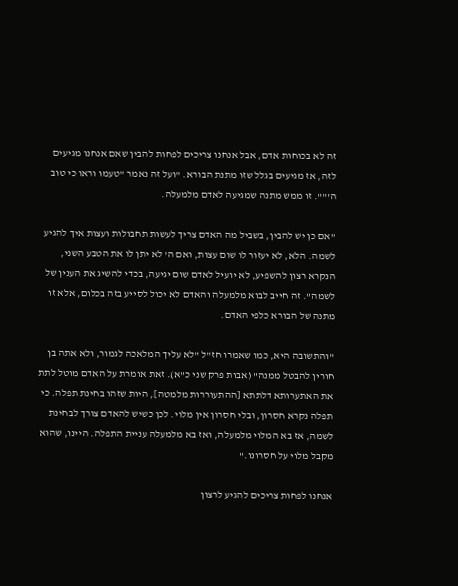זה לא בכוחות אדם, אבל אנחנו צריכים לפחות להבין שאם אנחנו מגיעים לזה, אז מגיעים בגלל שזו מתנת הבורא. "ועל זה נאמר "טעמו וראו כי טוב ה'"". זו ממש מתנה שמגיעה לאדם מלמעלה.

"אם כן יש להבין, בשביל מה האדם צריך לעשות תחבולות ועצות איך להגיע לשמה. הלא, לא יעזור לו שום עצות, ואם ה' לא יתן לו את הטבע השני, הנקרא רצון להשפיע, לא יועיל לאדם שום יגיעה, בכדי להשיג את הענין של לשמה". זה חייב לבוא מלמעלה והאדם לא יכול לסייע בזה בכלום, אלא זו מתנה של הבורא כלפי האדם.

"והתשובה היא, כמו שאמרו חז"ל "לא עליך המלאכה לגמור, ולא אתה בן חורין להבטל ממנה" (אבות פרק שני כ"א). זאת אומרת על האדם מוטל לתת את האתערותא דלתתא [ההתעוררות מלמטה], היות שזהו בחינת תפלה. כי תפלה נקרא חסרון, ובלי חסרון אין מלוי. לכן כשיש להאדם צורך לבחינת לשמה, אז בא המלוי מלמעלה, ואז בא מלמעלה עניית התפלה. היינו, שהוא מקבל מלוי על חסרונו."

אנחנו לפחות צריכים להגיע לרצון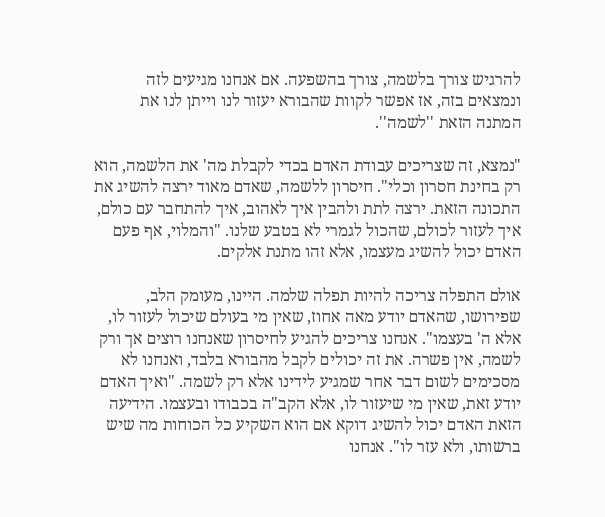להרגיש צורך בלשמה, צורך בהשפעה. אם אנחנו מגיעים לזה ונמצאים בזה, אז אפשר לקוות שהבורא יעזור לנו וייתן לנו את המתנה הזאת ''לשמה''.

"נמצא, זה שצריכים עבודת האדם בכדי לקבלת מה' את הלשמה, הוא רק בחינת חסרון וכלי". חיסרון ללשמה, שאדם מאוד ירצה להשיג את התכונה הזאת. ירצה לתת ולהבין איך לאהוב, איך להתחבר עם כולם, איך לעזור לכולם, שהכול לגמרי לא בטבע שלנו. "והמלוי, אף פעם האדם יכול להשיג מעצמו, אלא זהו מתנת אלקים.

אולם התפלה צריכה להיות תפלה שלמה. היינו, מעומק הלב, שפירושו, שהאדם יודע מאה אחוז, שאין מי בעולם שיכול לעזור לו, אלא ה' בעצמו". אנחנו צריכים להגיע לחיסרון שאנחנו רוצים אך ורק לשמה, אין פשרה. את זה יכולים לקבל מהבורא בלבד, ואנחנו לא מסכימים לשום דבר אחר שמגיע לידינו אלא רק לשמה. "ואיך האדם יודע זאת, שאין מי שיעזור לו, אלא הקב"ה בכבודו ובעצמו. הידיעה הזאת האדם יכול להשיג דוקא אם הוא השקיע כל הכוחות מה שיש ברשותו, ולא עזר לו". אנחנו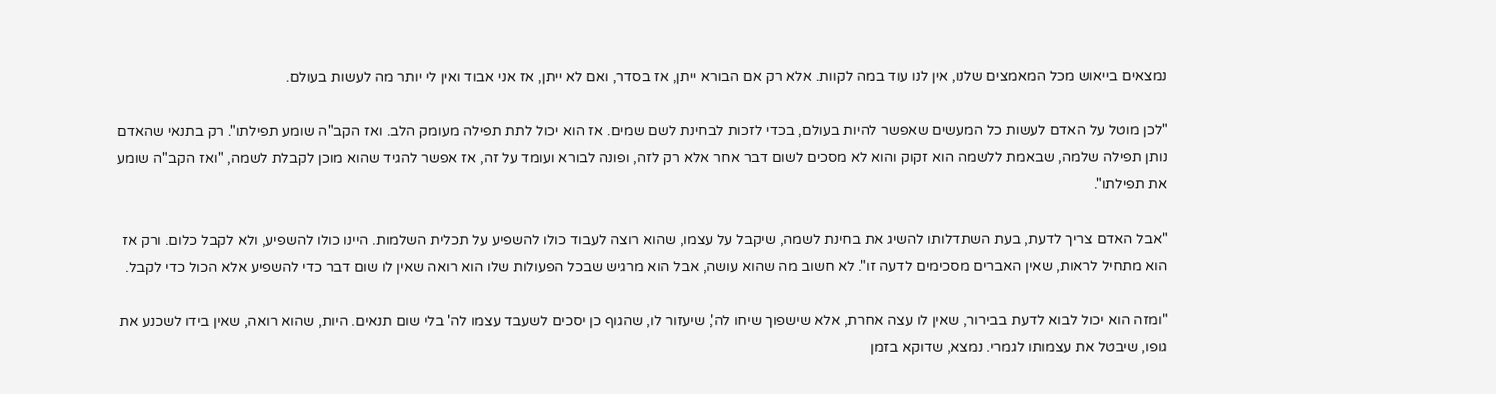נמצאים בייאוש מכל המאמצים שלנו, אין לנו עוד במה לקוות. אלא רק אם הבורא ייתן, אז בסדר, ואם לא ייתן, אז אני אבוד ואין לי יותר מה לעשות בעולם.

"לכן מוטל על האדם לעשות כל המעשים שאפשר להיות בעולם, בכדי לזכות לבחינת לשם שמים. אז הוא יכול לתת תפילה מעומק הלב. ואז הקב"ה שומע תפילתו". רק בתנאי שהאדם נותן תפילה שלמה, שבאמת ללשמה הוא זקוק והוא לא מסכים לשום דבר אחר אלא רק לזה, ופונה לבורא ועומד על זה, אז אפשר להגיד שהוא מוכן לקבלת לשמה, "ואז הקב"ה שומע את תפילתו".

"אבל האדם צריך לדעת, בעת השתדלותו להשיג את בחינת לשמה, שיקבל על עצמו, שהוא רוצה לעבוד כולו להשפיע על תכלית השלמות. היינו כולו להשפיע, ולא לקבל כלום. ורק אז הוא מתחיל לראות, שאין האברים מסכימים לדעה זו". לא חשוב מה שהוא עושה, אבל הוא מרגיש שבכל הפעולות שלו הוא רואה שאין לו שום דבר כדי להשפיע אלא הכול כדי לקבל.

"ומזה הוא יכול לבוא לדעת בבירור, שאין לו עצה אחרת, אלא שישפוך שיחו לה', שיעזור לו, שהגוף כן יסכים לשעבד עצמו לה' בלי שום תנאים. היות, שהוא רואה, שאין בידו לשכנע את גופו, שיבטל את עצמותו לגמרי. נמצא, שדוקא בזמן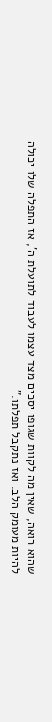שהוא רואה, שאין מה לקוות שגופו יסכים מצד עצמו לעבוד לתועלת ה', אז התפלה שלו יכולה להיות מעומק הלב. ואז נתקבל תפלתו."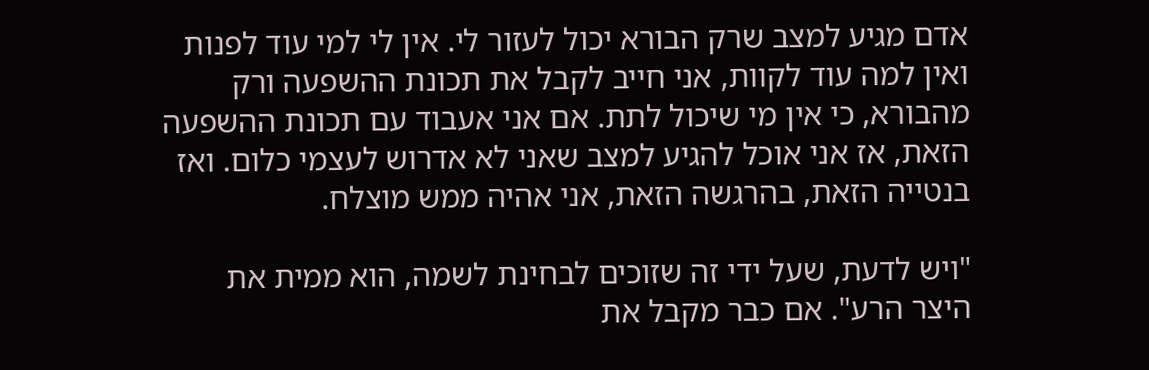אדם מגיע למצב שרק הבורא יכול לעזור לי. אין לי למי עוד לפנות ואין למה עוד לקוות, אני חייב לקבל את תכונת ההשפעה ורק מהבורא, כי אין מי שיכול לתת. אם אני אעבוד עם תכונת ההשפעה הזאת, אז אני אוכל להגיע למצב שאני לא אדרוש לעצמי כלום. ואז בנטייה הזאת, בהרגשה הזאת, אני אהיה ממש מוצלח.

"ויש לדעת, שעל ידי זה שזוכים לבחינת לשמה, הוא ממית את היצר הרע". אם כבר מקבל את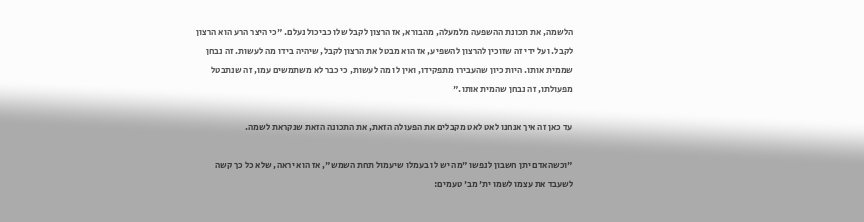הלשמה, את תכונת ההשפעה מלמעלה, מהבורא, אז הרצון לקבל שלו כביכול נעלם. "כי היצר הרע הוא הרצון לקבל. ועל ידי זה שזוכין להרצון להשפיע, אז הוא מבטל את הרצון לקבל, שיהיה בידו מה לעשות. זה נבחן שממית אותו. היות כיון שהעבירו מתפקידו, ואין לו מה לעשות, כי כבר לא משתמשים עמו, זה שנתבטל מפעולתו, זה נבחן שהמית אותו."

עד כאן זה איך אנחנו לאט לאט מקבלים את הפעולה הזאת, את התכונה הזאת שנקראת לשמה.

"וכשהאדם יתן חשבון לנפשו "מה יש לו בעמלו שיעמול תחת השמש", אז הוא יראה, שלא כל כך קשה לשעבד את עצמו לשמו ית' מב' טעמים: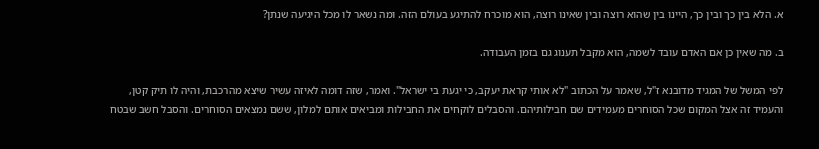א. הלא בין כך ובין כך, היינו בין שהוא רוצה ובין שאינו רוצה, הוא מוכרח להתיגע בעולם הזה. ומה נשאר לו מכל היגיעה שנתן?

ב. מה שאין כן אם האדם עובד לשמה, הוא מקבל תענוג גם בזמן העבודה.

לפי המשל של המגיד מדובנא ז"ל, שאמר על הכתוב "לא אותי קראת יעקב, כי יגעת בי ישראל". ואמר, שזה דומה לאיזה עשיר שיצא מהרכבת, והיה לו תיק קטן, והעמיד זה אצל המקום שכל הסוחרים מעמידים שם חבילותיהם. והסבלים לוקחים את החבילות ומביאים אותם למלון, ששם נמצאים הסוחרים. והסבל חשב שבטח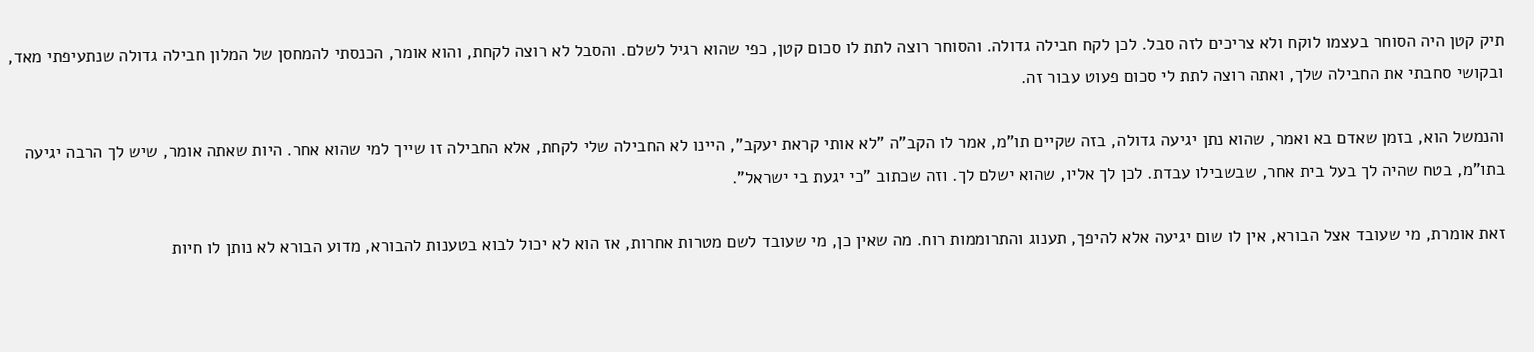תיק קטן היה הסוחר בעצמו לוקח ולא צריכים לזה סבל. לכן לקח חבילה גדולה. והסוחר רוצה לתת לו סכום קטן, כפי שהוא רגיל לשלם. והסבל לא רוצה לקחת, והוא אומר, הכנסתי להמחסן של המלון חבילה גדולה שנתעיפתי מאד, ובקושי סחבתי את החבילה שלך, ואתה רוצה לתת לי סכום פעוט עבור זה.

והנמשל הוא, בזמן שאדם בא ואמר, שהוא נתן יגיעה גדולה, בזה שקיים תו"מ, אמר לו הקב"ה "לא אותי קראת יעקב", היינו לא החבילה שלי לקחת, אלא החבילה זו שייך למי שהוא אחר. היות שאתה אומר, שיש לך הרבה יגיעה בתו"מ, בטח שהיה לך בעל בית אחר, שבשבילו עבדת. לכן לך אליו, שהוא ישלם לך. וזה שכתוב "כי יגעת בי ישראל".

זאת אומרת, מי שעובד אצל הבורא, אין לו שום יגיעה אלא להיפך, תענוג והתרוממות רוח. מה שאין כן, מי שעובד לשם מטרות אחרות, אז הוא לא יכול לבוא בטענות להבורא, מדוע הבורא לא נותן לו חיות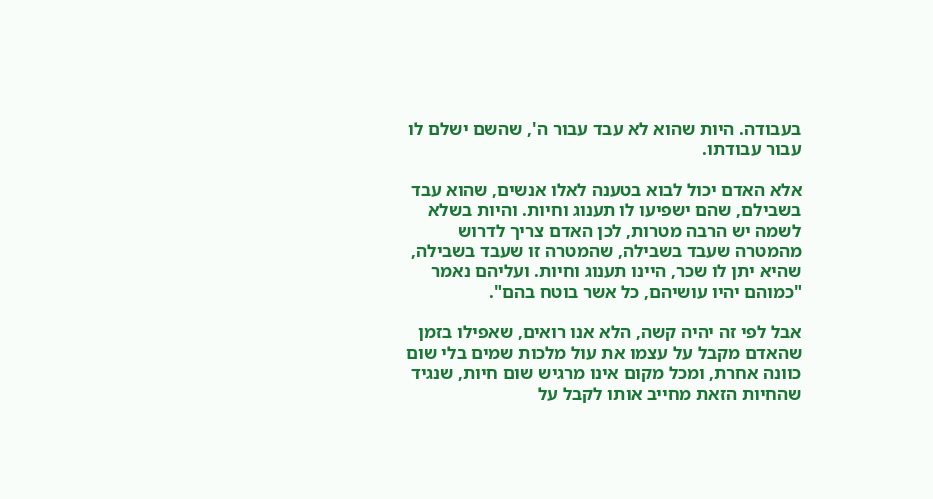בעבודה. היות שהוא לא עבד עבור ה', שהשם ישלם לו עבור עבודתו.

אלא האדם יכול לבוא בטענה לאלו אנשים, שהוא עבד בשבילם, שהם ישפיעו לו תענוג וחיות. והיות בשלא לשמה יש הרבה מטרות, לכן האדם צריך לדרוש מהמטרה שעבד בשבילה, שהמטרה זו שעבד בשבילה, שהיא יתן לו שכר, היינו תענוג וחיות. ועליהם נאמר "כמוהם יהיו עושיהם, כל אשר בוטח בהם".

אבל לפי זה יהיה קשה, הלא אנו רואים, שאפילו בזמן שהאדם מקבל על עצמו את עול מלכות שמים בלי שום כוונה אחרת, ומכל מקום אינו מרגיש שום חיות, שנגיד שהחיות הזאת מחייב אותו לקבל על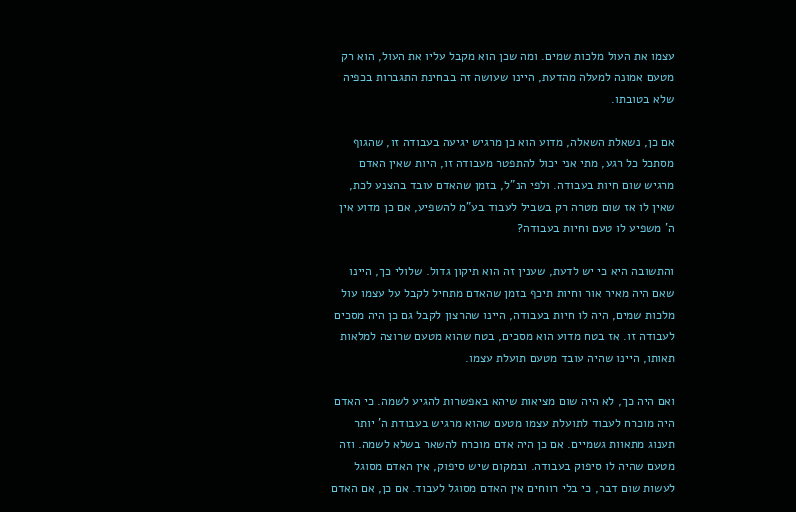עצמו את העול מלכות שמים. ומה שכן הוא מקבל עליו את העול, הוא רק מטעם אמונה למעלה מהדעת, היינו שעושה זה בבחינת התגברות בכפיה שלא בטובתו.

אם כן, נשאלת השאלה, מדוע הוא כן מרגיש יגיעה בעבודה זו, שהגוף מסתכל כל רגע, מתי אני יכול להתפטר מעבודה זו, היות שאין האדם מרגיש שום חיות בעבודה. ולפי הנ"ל, בזמן שהאדם עובד בהצנע לכת, שאין לו אז שום מטרה רק בשביל לעבוד בע"מ להשפיע, אם כן מדוע אין ה' משפיע לו טעם וחיות בעבודה?

והתשובה היא כי יש לדעת, שענין זה הוא תיקון גדול. שלולי כך, היינו שאם היה מאיר אור וחיות תיכף בזמן שהאדם מתחיל לקבל על עצמו עול מלכות שמים, היה לו חיות בעבודה, היינו שהרצון לקבל גם כן היה מסכים לעבודה זו. אז בטח מדוע הוא מסכים, בטח שהוא מטעם שרוצה למלאות תאותו, היינו שהיה עובד מטעם תועלת עצמו.

ואם היה כך, לא היה שום מציאות שיהא באפשרות להגיע לשמה. כי האדם היה מוכרח לעבוד לתועלת עצמו מטעם שהוא מרגיש בעבודת ה' יותר תענוג מתאוות גשמיים. אם כן היה אדם מוכרח להשאר בשלא לשמה. וזה מטעם שהיה לו סיפוק בעבודה. ובמקום שיש סיפוק, אין האדם מסוגל לעשות שום דבר, כי בלי רווחים אין האדם מסוגל לעבוד. אם כן, אם האדם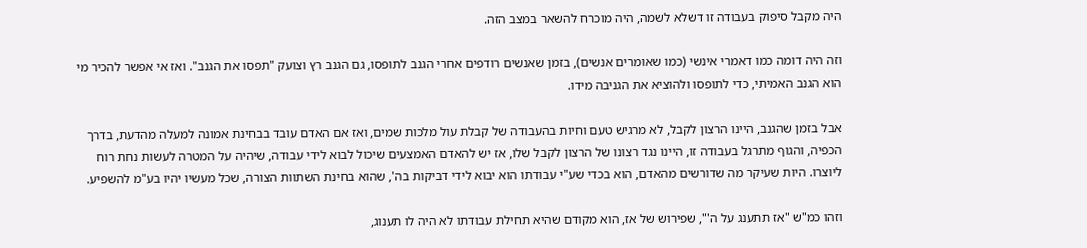היה מקבל סיפוק בעבודה זו דשלא לשמה, היה מוכרח להשאר במצב הזה.

וזה היה דומה כמו דאמרי אינשי (כמו שאומרים אנשים), בזמן שאנשים רודפים אחרי הגנב לתופסו, גם הגנב רץ וצועק "תפסו את הגנב". ואז אי אפשר להכיר מי הוא הגנב האמיתי, כדי לתופסו ולהוציא את הגניבה מידו.

אבל בזמן שהגנב, היינו הרצון לקבל, לא מרגיש טעם וחיות בהעבודה של קבלת עול מלכות שמים, ואז אם האדם עובד בבחינת אמונה למעלה מהדעת, בדרך הכפיה, והגוף מתרגל בעבודה זו, היינו נגד רצונו של הרצון לקבל שלו, אז יש להאדם האמצעים שיכול לבוא לידי עבודה, שיהיה על המטרה לעשות נחת רוח ליוצרו. היות שעיקר מה שדורשים מהאדם, הוא בכדי שע"י עבודתו הוא יבוא לידי דביקות בה', שהוא בחינת השתוות הצורה, שכל מעשיו יהיו בע"מ להשפיע.

וזהו כמ"ש "אז תתענג על ה'", שפירוש של אז, הוא מקודם שהיא תחילת עבודתו לא היה לו תענוג,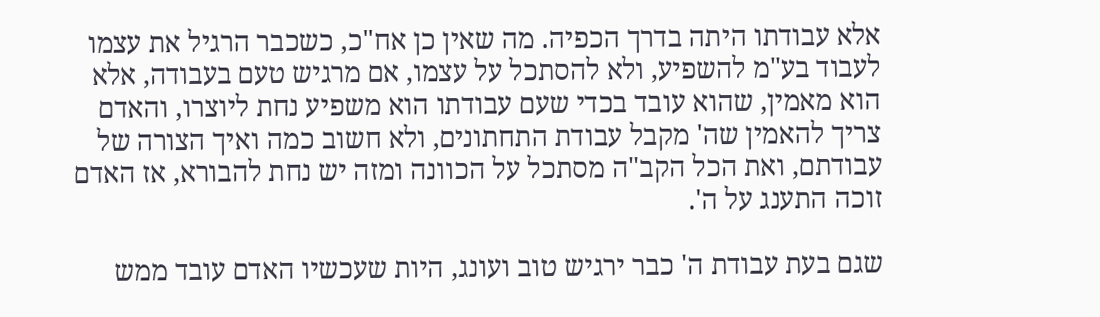אלא עבודתו היתה בדרך הכפיה. מה שאין כן אח"כ, כשכבר הרגיל את עצמו לעבוד בע"מ להשפיע, ולא להסתכל על עצמו, אם מרגיש טעם בעבודה, אלא הוא מאמין, שהוא עובד בכדי שעם עבודתו הוא משפיע נחת ליוצרו, והאדם צריך להאמין שה' מקבל עבודת התחתונים, ולא חשוב כמה ואיך הצורה של עבודתם, ואת הכל הקב"ה מסתכל על הכוונה ומזה יש נחת להבורא, אז האדם זוכה התענג על ה'.

שגם בעת עבודת ה' כבר ירגיש טוב ועונג, היות שעכשיו האדם עובד ממש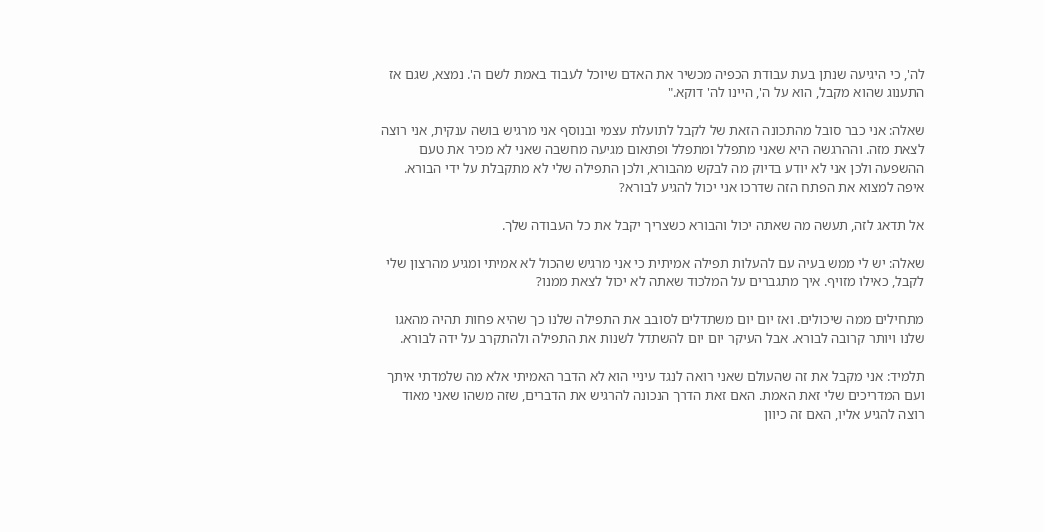לה', כי היגיעה שנתן בעת עבודת הכפיה מכשיר את האדם שיוכל לעבוד באמת לשם ה'. נמצא, שגם אז התענוג שהוא מקבל, הוא על ה', היינו לה' דוקא."

שאלה: אני כבר סובל מהתכונה הזאת של לקבל לתועלת עצמי ובנוסף אני מרגיש בושה ענקית, אני רוצה לצאת מזה. וההרגשה היא שאני מתפלל ומתפלל ופתאום מגיעה מחשבה שאני לא מכיר את טעם ההשפעה ולכן אני לא יודע בדיוק מה לבקש מהבורא, ולכן התפילה שלי לא מתקבלת על ידי הבורא. איפה למצוא את הפתח הזה שדרכו אני יכול להגיע לבורא?

אל תדאג לזה, תעשה מה שאתה יכול והבורא כשצריך יקבל את כל העבודה שלך.

שאלה: יש לי ממש בעיה עם להעלות תפילה אמיתית כי אני מרגיש שהכול לא אמיתי ומגיע מהרצון שלי לקבל, כאילו מזויף. איך מתגברים על המלכוד שאתה לא יכול לצאת ממנו?

מתחילים ממה שיכולים. ואז יום יום משתדלים לסובב את התפילה שלנו כך שהיא פחות תהיה מהאגו שלנו ויותר קרובה לבורא. אבל העיקר יום יום להשתדל לשנות את התפילה ולהתקרב על ידה לבורא.

תלמיד: אני מקבל את זה שהעולם שאני רואה לנגד עיניי הוא לא הדבר האמיתי אלא מה שלמדתי איתך ועם המדריכים שלי זאת האמת. האם זאת הדרך הנכונה להרגיש את הדברים, שזה משהו שאני מאוד רוצה להגיע אליו, האם זה כיוון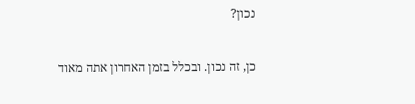נכון?

כן, זה נכון. ובכלל בזמן האחרון אתה מאוד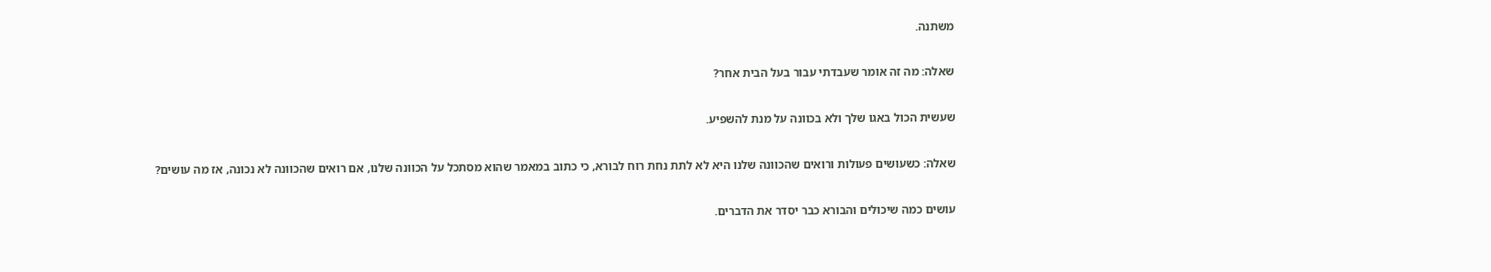משתנה.

שאלה: מה זה אומר שעבדתי עבור בעל הבית אחר?

שעשית הכול באגו שלך ולא בכוונה על מנת להשפיע.

שאלה: כשעושים פעולות ורואים שהכוונה שלנו היא לא לתת נחת רוח לבורא, כי כתוב במאמר שהוא מסתכל על הכוונה שלנו, אם רואים שהכוונה לא נכונה, אז מה עושים?

עושים כמה שיכולים והבורא כבר יסדר את הדברים.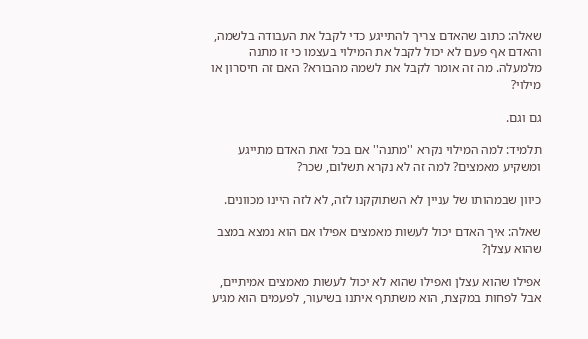שאלה: כתוב שהאדם צריך להתייגע כדי לקבל את העבודה בלשמה, והאדם אף פעם לא יכול לקבל את המילוי בעצמו כי זו מתנה מלמעלה. מה זה אומר לקבל את לשמה מהבורא? האם זה חיסרון או מילוי?

גם וגם.

תלמיד: למה המילוי נקרא ''מתנה'' אם בכל זאת האדם מתייגע ומשקיע מאמצים? למה זה לא נקרא תשלום, שכר?

כיוון שבמהותו של עניין לא השתוקקנו לזה, לא לזה היינו מכוונים.

שאלה: איך האדם יכול לעשות מאמצים אפילו אם הוא נמצא במצב שהוא עצלן?

אפילו שהוא עצלן ואפילו שהוא לא יכול לעשות מאמצים אמיתיים, אבל לפחות במקצת, הוא משתתף איתנו בשיעור, לפעמים הוא מגיע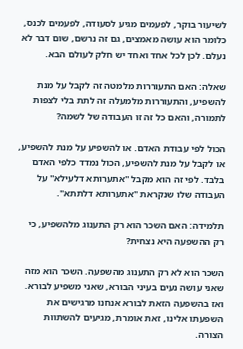לשיעור בוקר, לפעמים מגיע לסעודה, לפעמים לכנס, כלומר הוא עושה מאמצים, גם זה נרשם, שום דבר לא נעלם. לכן לכל אחד ואחד יש חלק לעולם הבא.

שאלה: האם התעוררות מלמטה זה לקבל על מנת להשפיע, והתעוררות מלמעלה זה לתת בלי לצפות לתמורה, והאם כל זה זו העבודה של לשמה?

הכול לפי עבודת האדם. או להשפיע על מנת להשפיע, או לקבל על מנת להשפיע, הכול נמדד כלפי האדם בלבד. לפי זה הוא מקבל ''אתערותא דלעילא'' על העבודה שלו שנקראת "אתערותא דלתתא".

תלמידה: האם השכר הוא רק התענוג מלהשפיע, כי רק ההשפעה היא נצחית?

השכר הוא לא רק התענוג מהשפעה. השכר הוא מזה שאני עושה נעים בעיני הבורא, שאני משפיע לבורא. ואז בהשפעה הזאת לבורא אנחנו מרגישים את השפעתו אלינו, זאת אומרת, מגיעים להשתוות הצורה.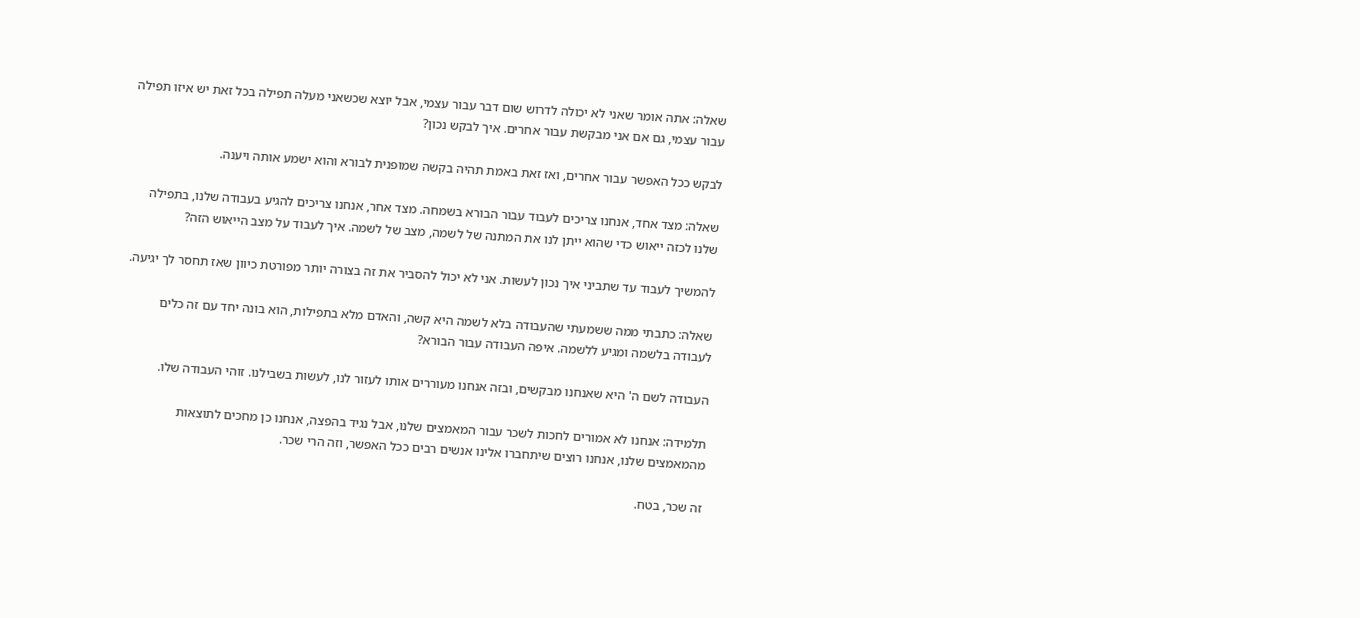שאלה: אתה אומר שאני לא יכולה לדרוש שום דבר עבור עצמי, אבל יוצא שכשאני מעלה תפילה בכל זאת יש איזו תפילה עבור עצמי, גם אם אני מבקשת עבור אחרים. איך לבקש נכון?

לבקש ככל האפשר עבור אחרים, ואז זאת באמת תהיה בקשה שמופנית לבורא והוא ישמע אותה ויענה.

שאלה: מצד אחד, אנחנו צריכים לעבוד עבור הבורא בשמחה. מצד אחר, אנחנו צריכים להגיע בעבודה שלנו, בתפילה שלנו לכזה ייאוש כדי שהוא ייתן לנו את המתנה של לשמה, מצב של לשמה. איך לעבוד על מצב הייאוש הזה?

להמשיך לעבוד עד שתביני איך נכון לעשות. אני לא יכול להסביר את זה בצורה יותר מפורטת כיוון שאז תחסר לך יגיעה.

שאלה: כתבתי ממה ששמעתי שהעבודה בלא לשמה היא קשה, והאדם מלא בתפילות, הוא בונה יחד עם זה כלים לעבודה בלשמה ומגיע ללשמה. איפה העבודה עבור הבורא?

העבודה לשם ה' היא שאנחנו מבקשים, ובזה אנחנו מעוררים אותו לעזור לנו, לעשות בשבילנו. זוהי העבודה שלו.

תלמידה: אנחנו לא אמורים לחכות לשכר עבור המאמצים שלנו, אבל נגיד בהפצה, אנחנו כן מחכים לתוצאות מהמאמצים שלנו, אנחנו רוצים שיתחברו אלינו אנשים רבים ככל האפשר, וזה הרי שכר.

זה שכר, בטח.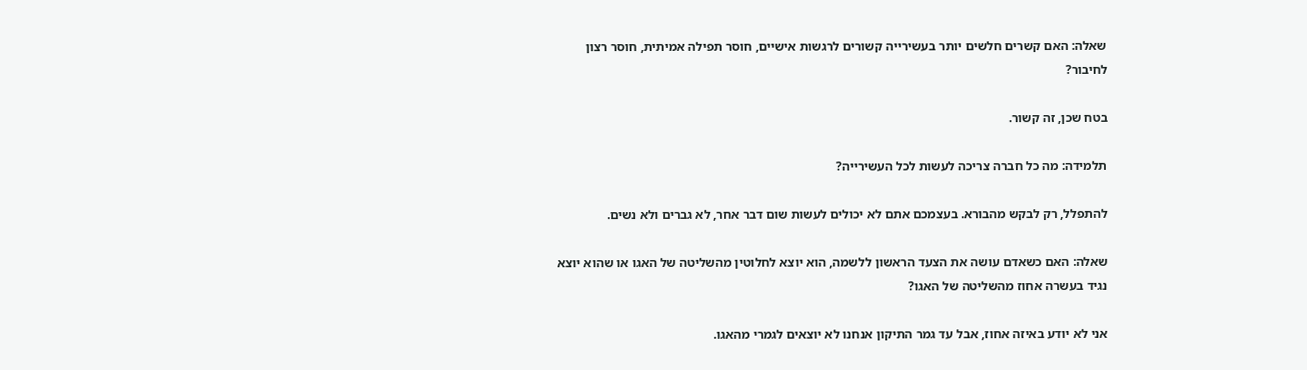שאלה: האם קשרים חלשים יותר בעשירייה קשורים לרגשות אישיים, חוסר תפילה אמיתית, חוסר רצון לחיבור?

בטח שכן, זה קשור.

תלמידה: מה כל חברה צריכה לעשות לכל העשירייה?

להתפלל, רק לבקש מהבורא. בעצמכם אתם לא יכולים לעשות שום דבר אחר, לא גברים ולא נשים.

שאלה: האם כשאדם עושה את הצעד הראשון ללשמה, הוא יוצא לחלוטין מהשליטה של האגו או שהוא יוצא נגיד בעשרה אחוז מהשליטה של האגו?

אני לא יודע באיזה אחוז, אבל עד גמר התיקון אנחנו לא יוצאים לגמרי מהאגו.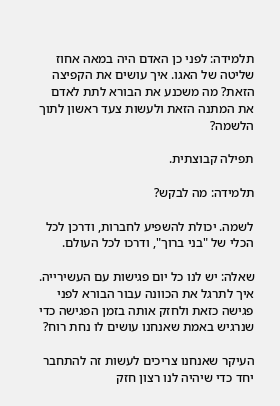תלמידה: לפני כן האדם היה במאה אחוז שליטה של האגו. איך עושים את הקפיצה הזאת? מה משכנע את הבורא לתת לאדם את המתנה הזאת ולעשות צעד ראשון לתוך הלשמה?

תפילה קבוצתית.

תלמידה: מה לבקש?

לשמה. יכולת להשפיע לחברות, ודרכן לכל הכלי של "בני ברוך", ודרכו לכל העולם.

שאלה: יש לנו כל יום פגישות עם העשירייה. איך לתרגל את הכוונה עבור הבורא לפני פגישה כזאת ולחזק אותה בזמן הפגישה כדי שנרגיש באמת שאנחנו עושים לו נחת רוח?

העיקר שאנחנו צריכים לעשות זה להתחבר יחד כדי שיהיה לנו רצון חזק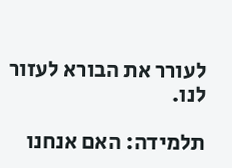לעורר את הבורא לעזור לנו.

תלמידה: האם אנחנו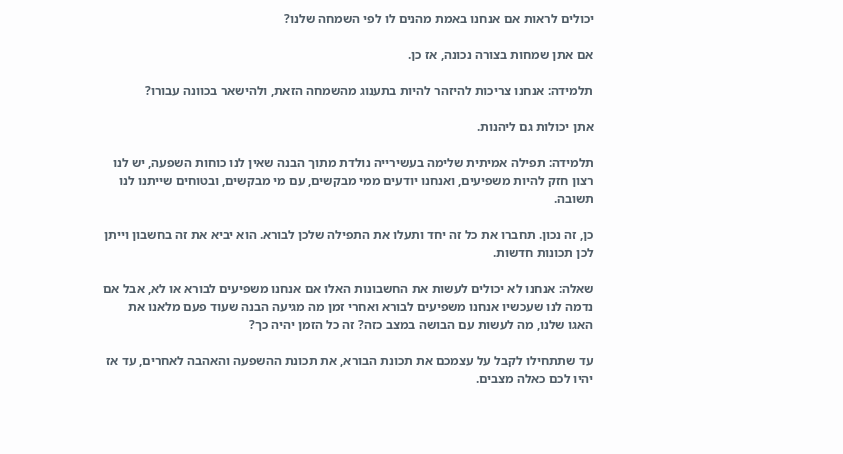יכולים לראות אם אנחנו באמת מהנים לו לפי השמחה שלנו?

אם אתן שמחות בצורה נכונה, אז כן.

תלמידה: אנחנו צריכות להיזהר להיות בתענוג מהשמחה הזאת, ולהישאר בכוונה עבורו?

אתן יכולות גם ליהנות.

תלמידה: תפילה אמיתית שלימה בעשירייה נולדת מתוך הבנה שאין לנו כוחות השפעה, יש לנו רצון חזק להיות משפיעים, ואנחנו יודעים ממי מבקשים, עם מי מבקשים, ובטוחים שייתנו לנו תשובה.

כן, זה נכון. תחברו את כל זה יחד ותעלו את התפילה שלכן לבורא. הוא יביא את זה בחשבון וייתן לכן תכונות חדשות.

שאלה: אנחנו לא יכולים לעשות את החשבונות האלו אם אנחנו משפיעים לבורא או לא, אבל אם נדמה לנו שעכשיו אנחנו משפיעים לבורא ואחרי זמן מה מגיעה הבנה שעוד פעם מלאנו את האגו שלנו, מה לעשות עם הבושה במצב כזה? זה כל הזמן יהיה כך?

עד שתתחילו לקבל על עצמכם את תכונת הבורא, את תכונת ההשפעה והאהבה לאחרים, עד אז יהיו לכם כאלה מצבים.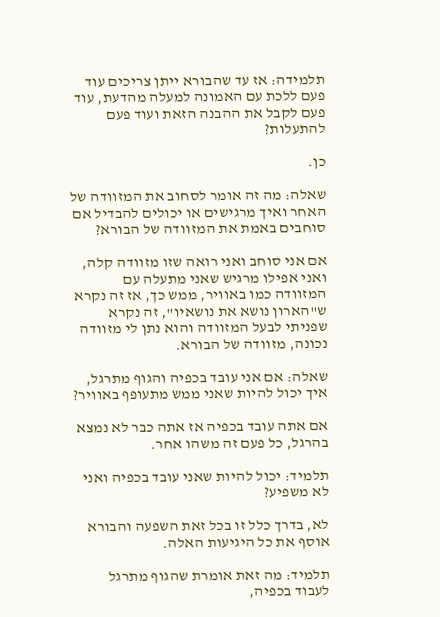תלמידה: אז עד שהבורא ייתן צריכים עוד פעם ללכת עם האמונה למעלה מהדעת, עוד פעם לקבל את ההבנה הזאת ועוד פעם להתעלות?

כן.

שאלה: מה זה אומר לסחוב את המזוודה של האחר ואיך מרגישים או יכולים להבדיל אם סוחבים באמת את המזוודה של הבורא?

אם אני סוחב ואני רואה שזו מזוודה קלה, ואני אפילו מרגיש שאני מתעלה עם המזוודה כמו באוויר, ממש כך, אז זה נקרא ש"הארון נושא את נושאיו", זה נקרא שפניתי לבעל המזוודה והוא נתן לי מזוודה נכונה, מזוודה של הבורא.

שאלה: אם אני עובד בכפיה והגוף מתרגל, איך יכול להיות שאני ממש מתעופף באוויר?

אם אתה עובד בכפיה אז אתה כבר לא נמצא בהרגל, כל פעם זה משהו אחר.

תלמיד: יכול להיות שאני עובד בכפיה ואני לא משפיע?

לא, בדרך כלל זו בכל זאת השפעה והבורא אוסף את כל היגיעות האלה.

תלמיד: מה זאת אומרת שהגוף מתרגל לעבוד בכפיה,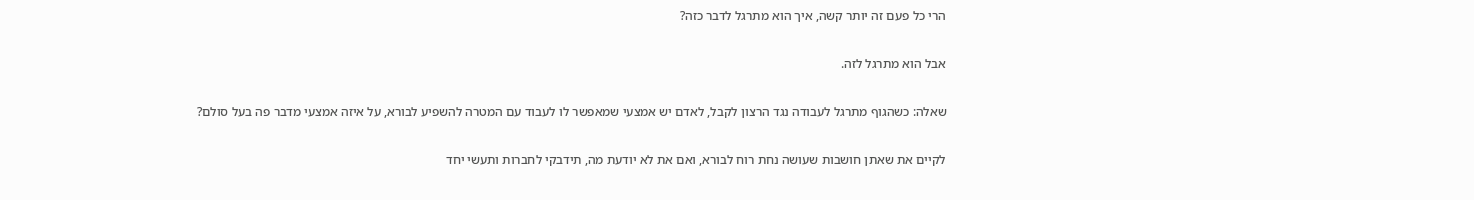הרי כל פעם זה יותר קשה, איך הוא מתרגל לדבר כזה?

אבל הוא מתרגל לזה.

שאלה: כשהגוף מתרגל לעבודה נגד הרצון לקבל, לאדם יש אמצעי שמאפשר לו לעבוד עם המטרה להשפיע לבורא, על איזה אמצעי מדבר פה בעל סולם?

לקיים את שאתן חושבות שעושה נחת רוח לבורא, ואם את לא יודעת מה, תידבקי לחברות ותעשי יחד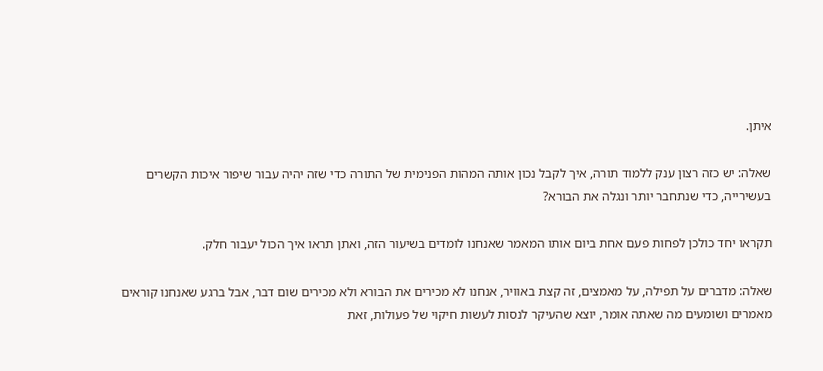איתן.

שאלה: יש כזה רצון ענק ללמוד תורה, איך לקבל נכון אותה המהות הפנימית של התורה כדי שזה יהיה עבור שיפור איכות הקשרים בעשירייה, כדי שנתחבר יותר ונגלה את הבורא?

תקראו יחד כולכן לפחות פעם אחת ביום אותו המאמר שאנחנו לומדים בשיעור הזה, ואתן תראו איך הכול יעבור חלק.

שאלה: מדברים על תפילה, על מאמצים, זה קצת באוויר, אנחנו לא מכירים את הבורא ולא מכירים שום דבר, אבל ברגע שאנחנו קוראים מאמרים ושומעים מה שאתה אומר, יוצא שהעיקר לנסות לעשות חיקוי של פעולות, זאת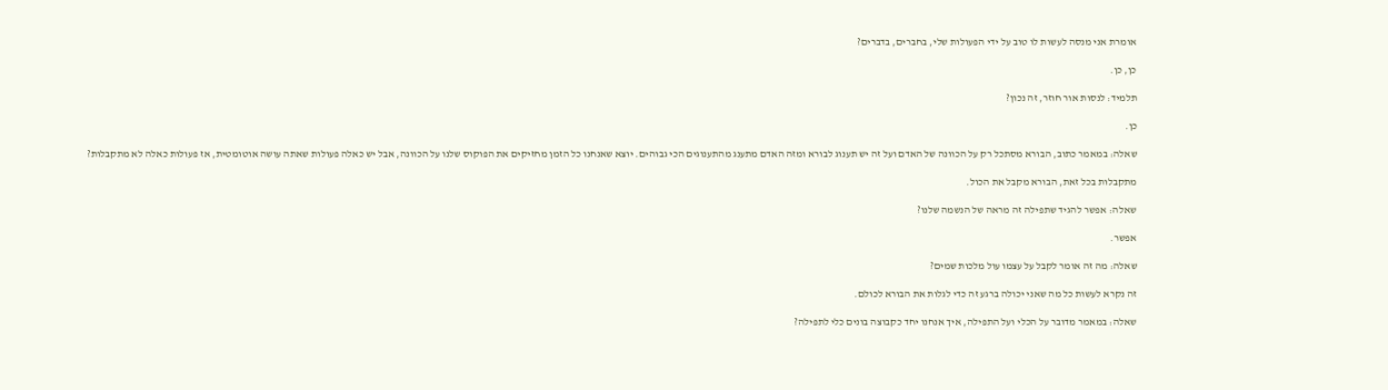אומרת אני מנסה לעשות לו טוב על ידי הפעולות שלי, בחברים, בדברים?

כן, כן.

תלמיד: לנסות אור חוזר, זה נכון?

כן.

שאלה: במאמר כתוב, הבורא מסתכל רק על הכוונה של האדם ועל זה יש תענוג לבורא ומזה האדם מתענג מהתענוגים הכי גבוהים. יוצא שאנחנו כל הזמן מחזיקים את הפוקוס שלנו על הכוונה, אבל יש כאלה פעולות שאתה עושה אוטומטית, אז פעולות כאלה לא מתקבלות?

מתקבלות בכל זאת, הבורא מקבל את הכול.

שאלה: אפשר להגיד שתפילה זה מראה של הנשמה שלנו?

אפשר.

שאלה: מה זה אומר לקבל על עצמו עול מלכות שמים?

זה נקרא לעשות כל מה שאני יכולה ברגע זה כדי לגלות את הבורא לכולם.

שאלה: במאמר מדובר על הכלי ועל התפילה, איך אנחנו יחד כקבוצה בונים כלי לתפילה?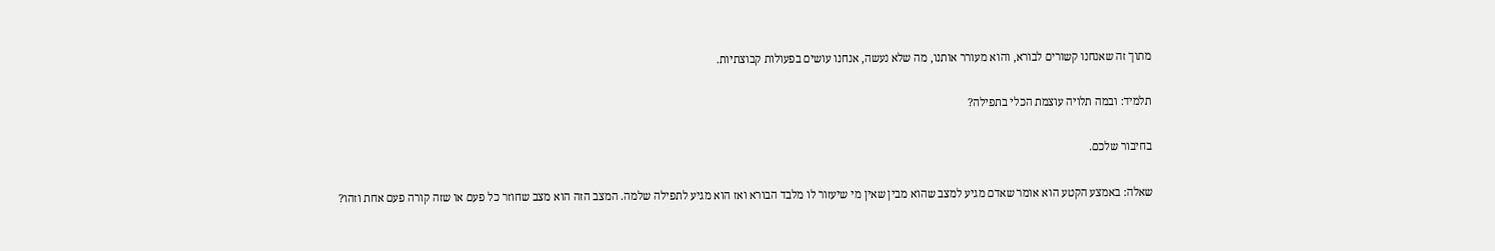מתוך זה שאנחנו קשורים לבורא, והוא מעורר אותנו, מה שלא נעשה, אנחנו עושים בפעולות קבוצתיות.

תלמיד: ובמה תלויה עוצמת הכלי בתפילה?

בחיבור שלכם.

שאלה: באמצע הקטע הוא אומר שאדם מגיע למצב שהוא מבין שאין מי שיעזור לו מלבד הבורא ואז הוא מגיע לתפילה שלמה. המצב הזה הוא מצב שחוזר כל פעם או שזה קורה פעם אחת וזהו?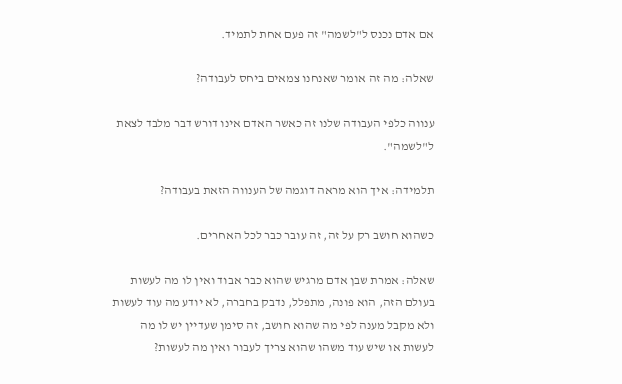אם אדם נכנס ל"לשמה" זה פעם אחת לתמיד.

שאלה: מה זה אומר שאנחנו צמאים ביחס לעבודה?

ענווה כלפי העבודה שלנו זה כאשר האדם אינו דורש דבר מלבד לצאת ל"לשמה".

תלמידה: איך הוא מראה דוגמה של הענווה הזאת בעבודה?

כשהוא חושב רק על זה, זה עובר כבר לכל האחרים.

שאלה: אמרת שבן אדם מרגיש שהוא כבר אבוד ואין לו מה לעשות בעולם הזה, הוא פונה, מתפלל, נדבק בחברה, לא יודע מה עוד לעשות ולא מקבל מענה לפי מה שהוא חושב, זה סימן שעדיין יש לו מה לעשות או שיש עוד משהו שהוא צריך לעבור ואין מה לעשות?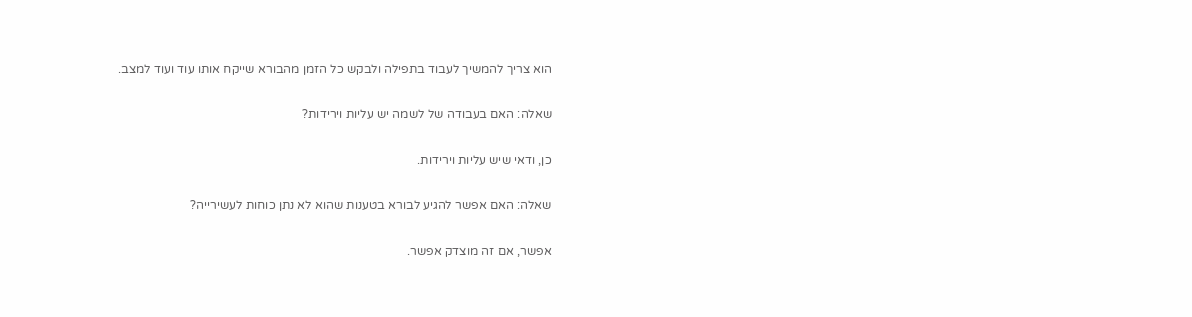הוא צריך להמשיך לעבוד בתפילה ולבקש כל הזמן מהבורא שייקח אותו עוד ועוד למצב.

שאלה: האם בעבודה של לשמה יש עליות וירידות?

כן, ודאי שיש עליות וירידות.

שאלה: האם אפשר להגיע לבורא בטענות שהוא לא נתן כוחות לעשירייה?

אפשר, אם זה מוצדק אפשר.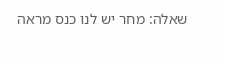שאלה: מחר יש לנו כנס מראה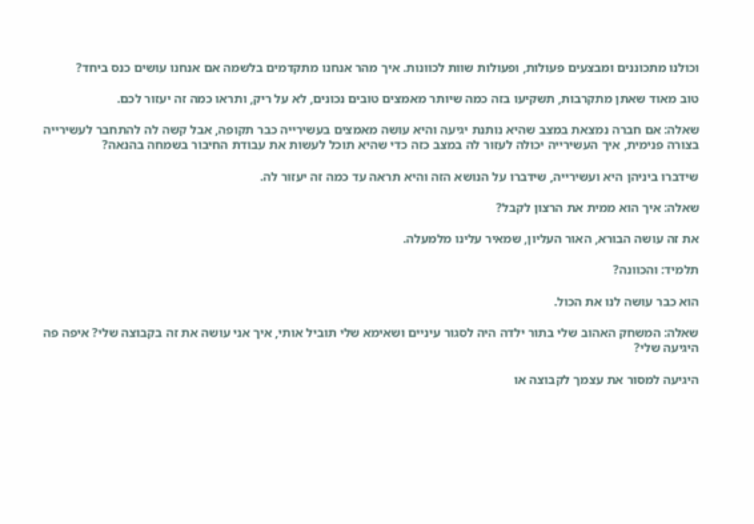וכולנו מתכוננים ומבצעים פעולות, ופעולות שוות לכוונות. איך מהר אנחנו מתקדמים בלשמה אם אנחנו עושים כנס ביחד?

טוב מאוד שאתן מתקרבות, תשקיעו בזה כמה שיותר מאמצים טובים נכונים, לא על ריק, ותראו כמה זה יעזור לכם.

שאלה: אם חברה נמצאת במצב שהיא נותנת יגיעה והיא עושה מאמצים בעשירייה כבר תקופה, אבל קשה לה להתחבר לעשירייה בצורה פנימית, איך העשירייה יכולה לעזור לה במצב כזה כדי שהיא תוכל לעשות את עבודת החיבור בשמחה בהנאה?

שידברו ביניהן היא ועשירייה, שידברו על הנושא הזה והיא תראה עד כמה זה יעזור לה.

שאלה: איך הוא ממית את הרצון לקבל?

את זה עושה הבורא, האור העליון, שמאיר עלינו מלמעלה.

תלמיד: והכוונה?

הוא כבר עושה לנו את הכול.

שאלה: המשחק האהוב שלי בתור ילדה היה לסגור עיניים ושאימא שלי תוביל אותי, איך אני עושה את זה בקבוצה שלי? איפה פה היגיעה שלי?

היגיעה למסור את עצמך לקבוצה או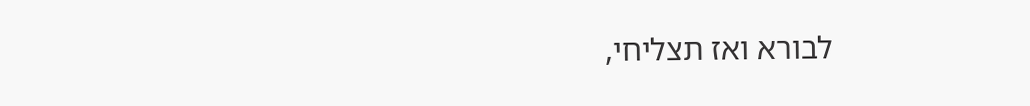לבורא ואז תצליחי,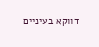דווקא בעיניים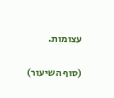עצומות.

(סוף השיעור)